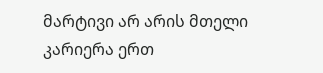მარტივი არ არის მთელი კარიერა ერთ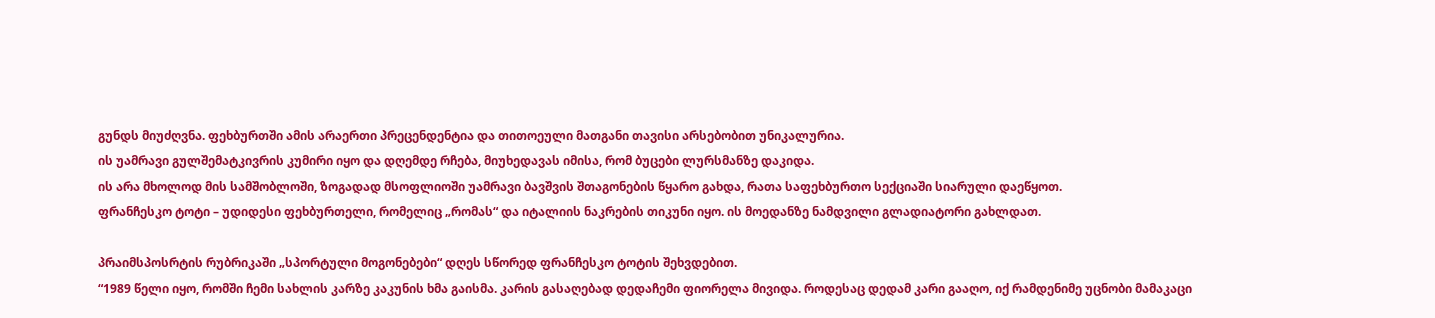გუნდს მიუძღვნა. ფეხბურთში ამის არაერთი პრეცენდენტია და თითოეული მათგანი თავისი არსებობით უნიკალურია.
ის უამრავი გულშემატკივრის კუმირი იყო და დღემდე რჩება, მიუხედავას იმისა, რომ ბუცები ლურსმანზე დაკიდა.
ის არა მხოლოდ მის სამშობლოში, ზოგადად მსოფლიოში უამრავი ბავშვის შთაგონების წყარო გახდა, რათა საფეხბურთო სექციაში სიარული დაეწყოთ.
ფრანჩესკო ტოტი – უდიდესი ფეხბურთელი, რომელიც „რომას“ და იტალიის ნაკრების თიკუნი იყო. ის მოედანზე ნამდვილი გლადიატორი გახლდათ.

პრაიმსპოსრტის რუბრიკაში „სპორტული მოგონებები“ დღეს სწორედ ფრანჩესკო ტოტის შეხვდებით.
“1989 წელი იყო, რომში ჩემი სახლის კარზე კაკუნის ხმა გაისმა. კარის გასაღებად დედაჩემი ფიორელა მივიდა. როდესაც დედამ კარი გააღო, იქ რამდენიმე უცნობი მამაკაცი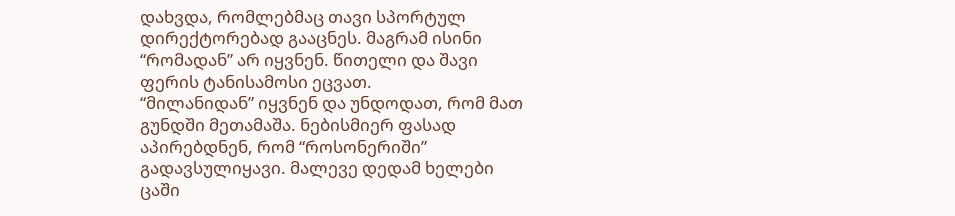დახვდა, რომლებმაც თავი სპორტულ დირექტორებად გააცნეს. მაგრამ ისინი “რომადან” არ იყვნენ. წითელი და შავი ფერის ტანისამოსი ეცვათ.
“მილანიდან” იყვნენ და უნდოდათ, რომ მათ გუნდში მეთამაშა. ნებისმიერ ფასად აპირებდნენ, რომ “როსონერიში” გადავსულიყავი. მალევე დედამ ხელები ცაში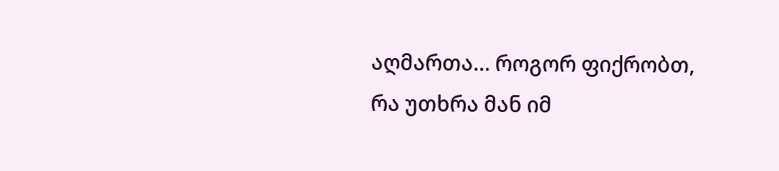აღმართა… როგორ ფიქრობთ, რა უთხრა მან იმ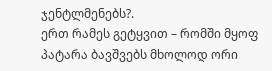ჯენტლმენებს?.
ერთ რამეს გეტყვით – რომში მყოფ პატარა ბავშვებს მხოლოდ ორი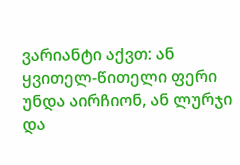ვარიანტი აქვთ: ან ყვითელ-წითელი ფერი უნდა აირჩიონ, ან ლურჯი და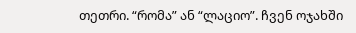თეთრი. “რომა” ან “ლაციო”. ჩვენ ოჯახში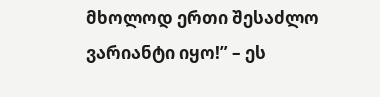მხოლოდ ერთი შესაძლო ვარიანტი იყო!” – ეს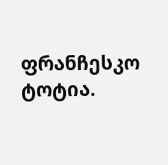ფრანჩესკო ტოტია.